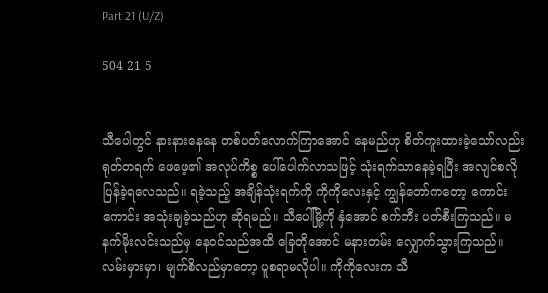Part 21 (U/Z)

504 21 5


သီပေါတွင် နားနားနေနေ တစ်ပတ်လောက်ကြာအောင် နေမည်ဟု စိတ်ကူးထားခဲ့သော်လည်း ရုတ်တရက် ဖေဖေ့၏ အလုပ်ကိစ္စ ပေါ်ပေါက်လာသဖြင့် သုံးရက်သာနေခဲ့ရပြီး အလျင်စလို ပြန်ခဲ့ရလေသည်။ ရခဲ့သည့် အချိန်သုံးရက်ကို ကိုကိုလေးနှင့် ကျွန်တော်ကတော့ ကောင်းကောင်း အသုံးချခဲ့သည်ဟု ဆိုရမည်။ သီပေါ်မြို့ကို နှံအောင် စက်ဘီး ပတ်စီးကြသည်။ မနက်မိုးလင်းသည်မှ နေဝင်သည်အထိ ခြေတိုအောင် မနားတမ်း လျှောက်သွားကြသည်။ လမ်းမှားမှာ၊ မျက်စိလည်မှာတော့ ပူစရာမလိုပါ။ ကိုကိုလေးက သီ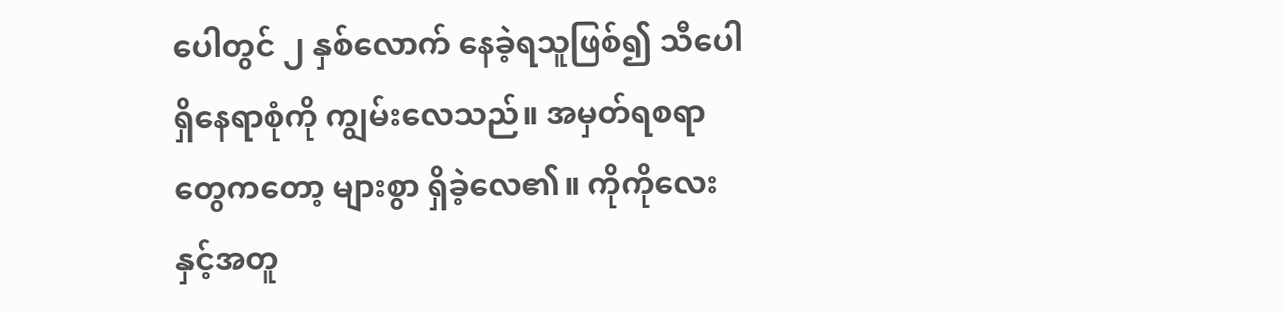ပေါတွင် ၂ နှစ်လောက် နေခဲ့ရသူဖြစ်၍ သီပေါရှိနေရာစုံကို ကျွမ်းလေသည်။ အမှတ်ရစရာတွေကတော့ များစွာ ရှိခဲ့လေ၏။ ကိုကိုလေးနှင့်အတူ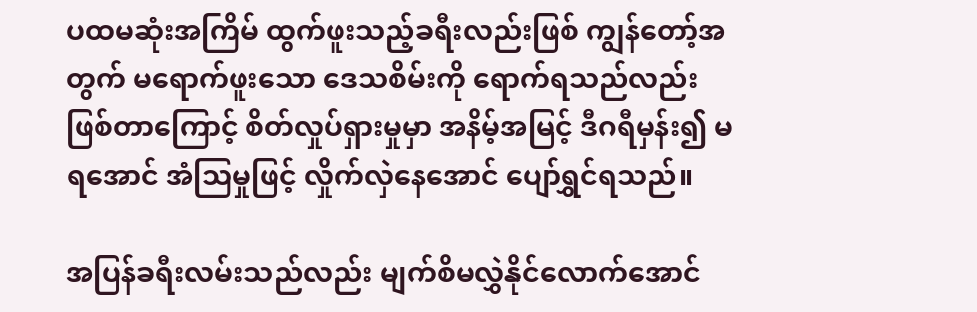ပထမဆုံးအကြိမ် ထွက်ဖူးသည့်ခရီးလည်းဖြစ် ကျွန်တော့်အတွက် မရောက်ဖူးသော ဒေသစိမ်းကို ရောက်ရသည်လည်း ဖြစ်တာကြောင့် စိတ်လှုပ်ရှားမှုမှာ အနိမ့်အမြင့် ဒီဂရီမှန်း၍ မရအောင် အံသြမှုဖြင့် လှိုက်လှဲနေအောင် ပျော်ရွှင်ရသည်။

အပြန်ခရီးလမ်းသည်လည်း မျက်စိမလွှဲနိုင်လောက်အောင်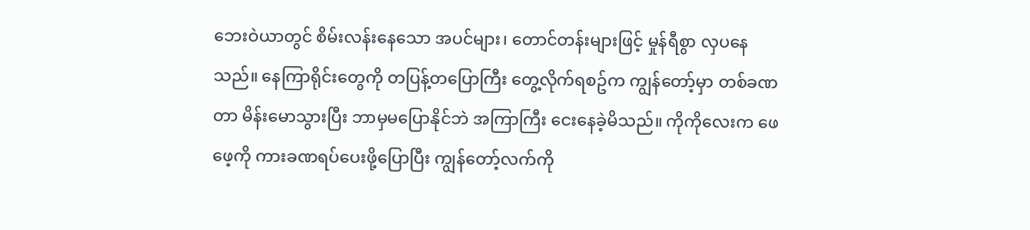ဘေးဝဲယာတွင် စိမ်းလန်းနေသော အပင်များ၊ တောင်တန်းများဖြင့် မှုန်ရီစွာ လှပနေသည်။ နေကြာရိုင်းတွေကို တပြန့်တပြောကြီး တွေ့လိုက်ရစဥ်က ကျွန်တော့်မှာ တစ်ခဏတာ မိန်းမောသွားပြီး ဘာမှမပြောနိုင်ဘဲ အကြာကြီး ငေးနေခဲ့မိသည်။ ကိုကိုလေးက ဖေဖေ့ကို ကားခဏရပ်ပေးဖို့ပြောပြီး ကျွန်တော့်လက်ကို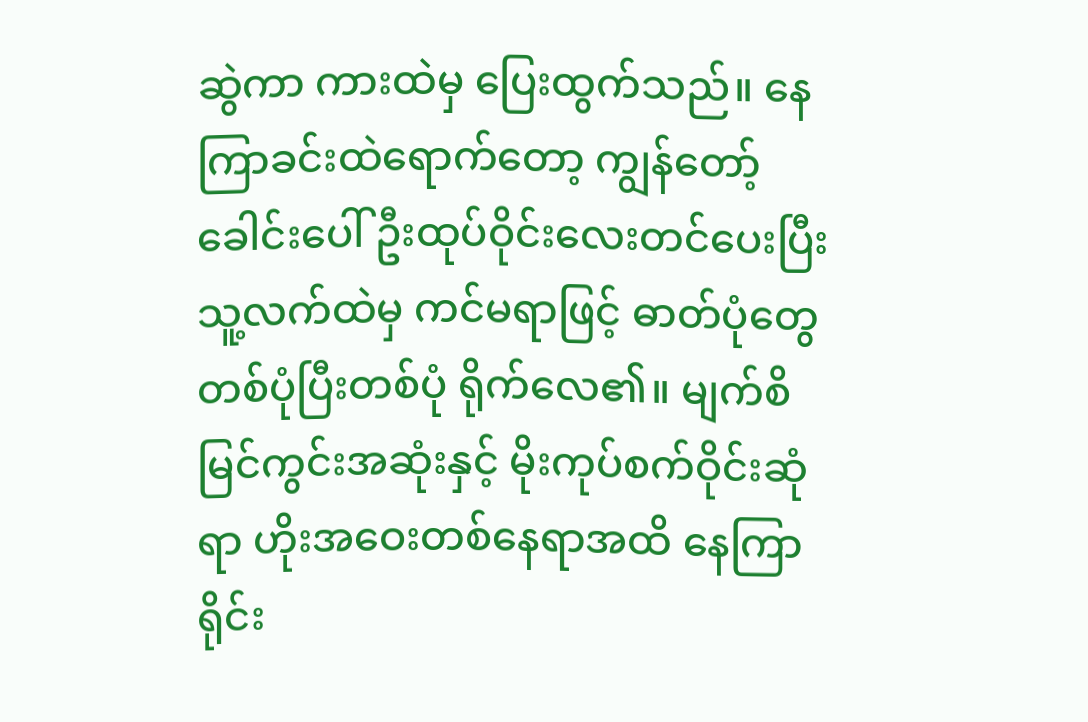ဆွဲကာ ကားထဲမှ ပြေးထွက်သည်။ နေကြာခင်းထဲရောက်တော့ ကျွန်တော့်ခေါင်းပေါ် ဦးထုပ်ဝိုင်းလေးတင်ပေးပြီး သူ့လက်ထဲမှ ကင်မရာဖြင့် ဓာတ်ပုံတွေ တစ်ပုံပြီးတစ်ပုံ ရိုက်လေ၏။ မျက်စိမြင်ကွင်းအဆုံးနှင့် မိုးကုပ်စက်ဝိုင်းဆုံရာ ဟိုးအဝေးတစ်နေရာအထိ နေကြာရိုင်း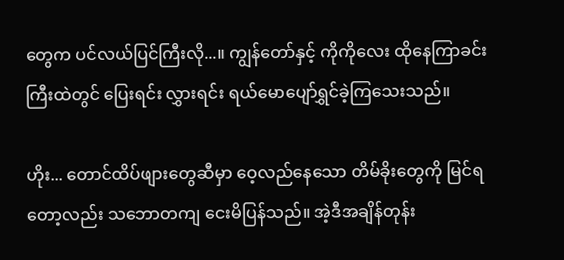တွေက ပင်လယ်ပြင်ကြီးလို...။ ကျွန်တော်နှင့် ကိုကိုလေး ထိုနေကြာခင်းကြီးထဲတွင် ပြေးရင်း လွှားရင်း ရယ်မောပျော်ရွှင်ခဲ့ကြသေးသည်။

ဟိုး... တောင်ထိပ်ဖျားတွေဆီမှာ ဝေ့လည်နေသော တိမ်ခိုးတွေကို မြင်ရတော့လည်း သဘောတကျ ငေးမိပြန်သည်။ အဲ့ဒီအချိန်တုန်း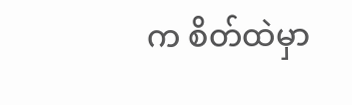က စိတ်ထဲမှာ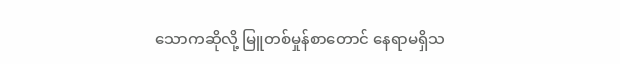သောကဆိုလို့ မြူတစ်မှုန်စာတောင် နေရာမရှိသ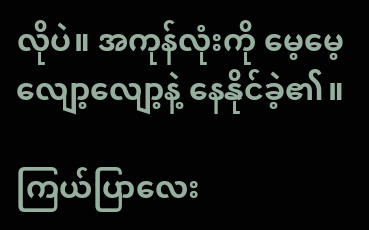လိုပဲ။ အကုန်လုံးကို မေ့မေ့လျော့လျော့နဲ့ နေနိုင်ခဲ့၏။

ကြယ်ပြာလေး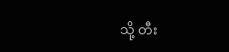သို့ တီး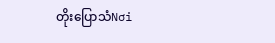တိုးပြောသံNơi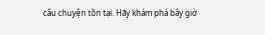câu chuyện tồn tại. Hãy khám phá bây giờ